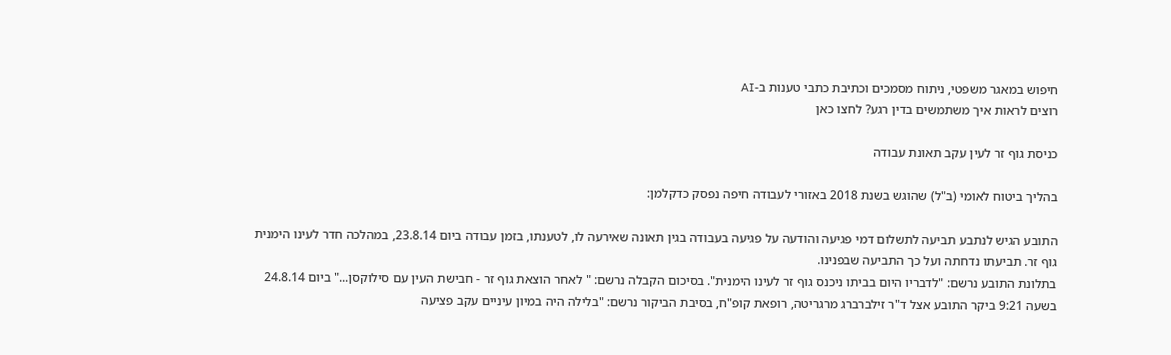חיפוש במאגר משפטי, ניתוח מסמכים וכתיבת כתבי טענות ב-AI
רוצים לראות איך משתמשים בדין רגע? לחצו כאן

כניסת גוף זר לעין עקב תאונת עבודה

בהליך ביטוח לאומי (ב"ל) שהוגש בשנת 2018 באזורי לעבודה חיפה נפסק כדקלמן:

התובע הגיש לנתבע תביעה לתשלום דמי פגיעה והודעה על פגיעה בעבודה בגין תאונה שאירעה לו, לטענתו, בזמן עבודה ביום 23.8.14, במהלכה חדר לעינו הימנית גוף זר. תביעתו נדחתה ועל כך התביעה שבפנינו.
בתלונת התובע נרשם: "לדבריו היום בביתו ניכנס גוף זר לעינו הימנית". בסיכום הקבלה נרשם: " לאחר הוצאת גוף זר - חבישת העין עם סילוקסן..." ביום 24.8.14 בשעה 9:21 ביקר התובע אצל ד"ר זילברברג מרגריטה, רופאת קופ"ח, בסיבת הביקור נרשם: "בלילה היה במיון עיניים עקב פציעה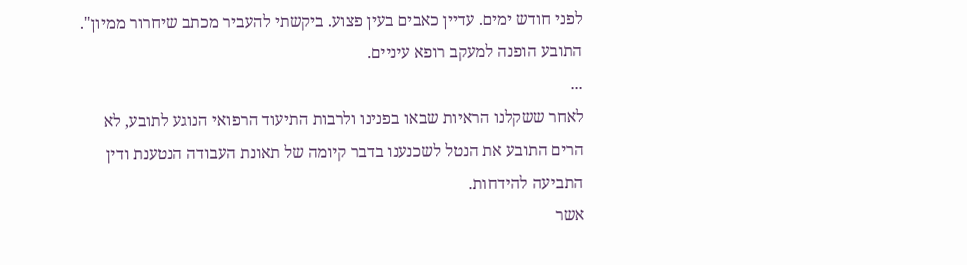לפני חודש ימים. עדיין כאבים בעין פצוע. ביקשתי להעביר מכתב שיחרור ממיון". התובע הופנה למעקב רופא עיניים.
...
לאחר ששקלנו הראיות שבאו בפנינו ולרבות התיעוד הרפואי הנוגע לתובע, לא הרים התובע את הנטל לשכנענו בדבר קיומה של תאונת העבודה הנטענת ודין התביעה להידחות.
אשר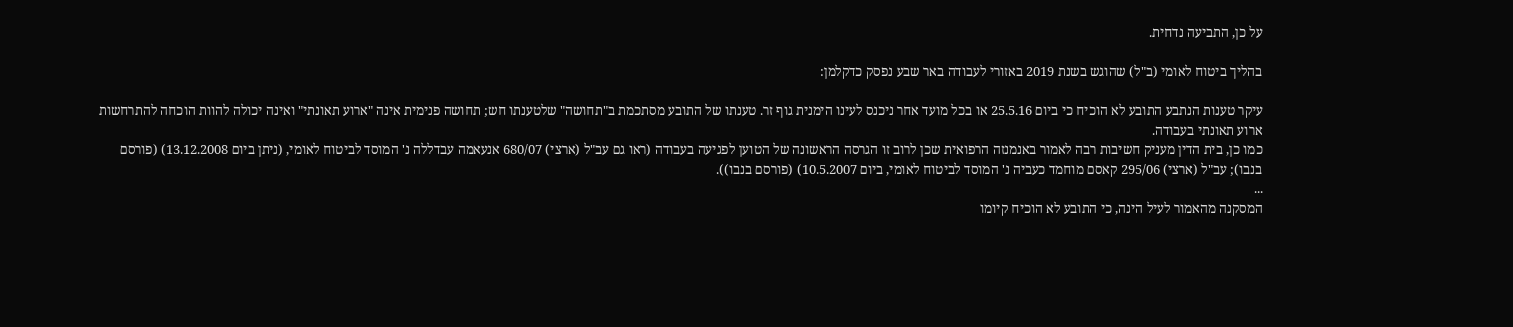על כן, התביעה נדחית.

בהליך ביטוח לאומי (ב"ל) שהוגש בשנת 2019 באזורי לעבודה באר שבע נפסק כדקלמן:

עיקר טענות הנתבע התובע לא הוכיח כי ביום 25.5.16 או בכל מועד אחר ניכנס לעינו הימנית גוף זר. טענתו של התובע מסתכמת ב"תחושה" שלטענתו חש; תחושה פנימית אינה "ארוע תאונתי" ואינה יכולה להוות הוכחה להתרחשות ארוע תאונתי בעבודה.
כמו כן, בית הדין מעניק חשיבות רבה לאמור באנמנזה הרפואית שכן לרוב זו הגרסה הראשונה של הטוען לפגיעה בעבודה (ראו גם עב"ל (ארצי) 680/07 אנעאמה עבדללה נ' המוסד לביטוח לאומי, (ניתן ביום 13.12.2008) (פורסם בנבו); עב"ל (ארצי) 295/06 קאסם מוחמד כעביה נ' המוסד לביטוח לאומי, ביום 10.5.2007) (פורסם בנבו)).
...
המסקנה מהאמור לעיל הינה, כי התובע לא הוכיח קיומו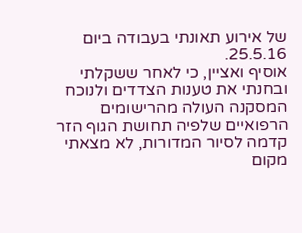של אירוע תאונתי בעבודה ביום 25.5.16.
אוסיף ואציין, כי לאחר ששקלתי ובחנתי את טענות הצדדים ולנוכח המסקנה העולה מהרישומים הרפואיים שלפיה תחושת הגוף הזר קדמה לסיור המדורות, לא מצאתי מקום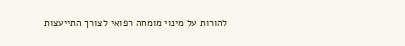להורות על מינוי מומחה רפואי לצורך התייעצות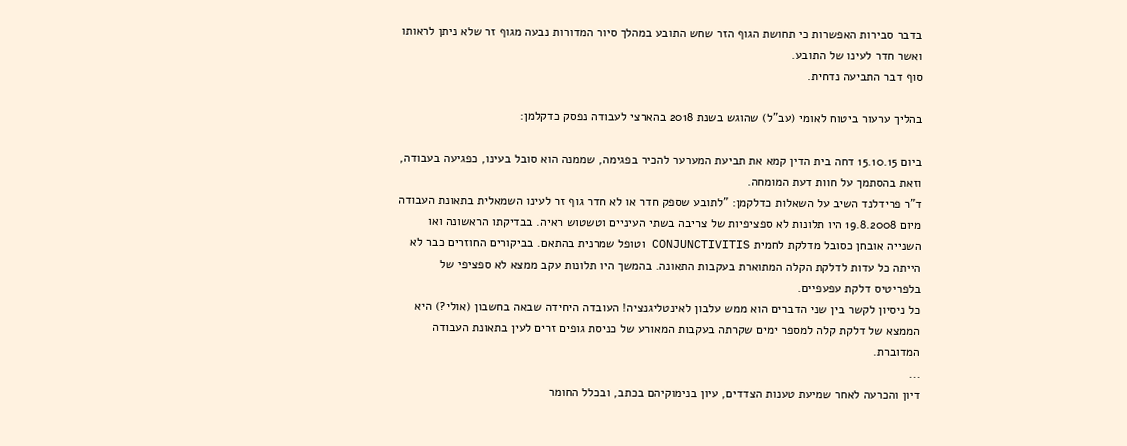בדבר סבירות האפשרות כי תחושת הגוף הזר שחש התובע במהלך סיור המדורות נבעה מגוף זר שלא ניתן לראותו ואשר חדר לעינו של התובע.
סוף דבר התביעה נדחית.

בהליך ערעור ביטוח לאומי (עב"ל) שהוגש בשנת 2018 בהארצי לעבודה נפסק כדקלמן:

ביום 15.10.15 דחה בית הדין קמא את תביעת המערער להכיר בפגימה, שממנה הוא סובל בעינו, כפגיעה בעבודה, וזאת בהסתמך על חוות דעת המומחה.
ד"ר פרידלנד השיב על השאלות כדלקמן: "לתובע שספק חדר או לא חדר גוף זר לעינו השמאלית בתאונת העבודה מיום 19.8.2008 היו תלונות לא ספציפיות של צריבה בשתי העיניים וטשטוש ראיה. בבדיקתו הראשונה ואו השנייה אובחן כסובל מדלקת לחמית CONJUNCTIVITIS וטופל שמרנית בהתאם. בביקורים החוזרים כבר לא הייתה כל עדות לדלקת הקלה המתוארת בעקבות התאונה. בהמשך היו תלונות עקב ממצא לא ספציפי של בלפריטיס דלקת עפעפיים.
כל ניסיון לקשר בין שני הדברים הוא ממש עלבון לאינטליגנציה! העובדה היחידה שבאה בחשבון (אולי?) היא הממצא של דלקת קלה למספר ימים שקרתה בעקבות המאורע של כניסת גופים זרים לעין בתאונת העבודה המדוברת.
...
דיון והכרעה לאחר שמיעת טענות הצדדים, עיון בנימוקיהם בכתב, ובכלל החומר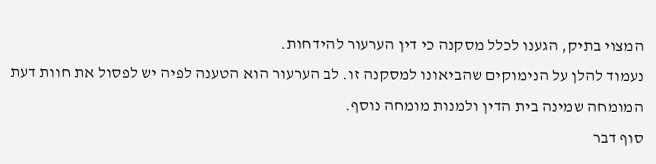המצוי בתיק, הגענו לכלל מסקנה כי דין הערעור להידחות.
נעמוד להלן על הנימוקים שהביאונו למסקנה זו. לב הערעור הוא הטענה לפיה יש לפסול את חוות דעת המומחה שמינה בית הדין ולמנות מומחה נוסף.
סוף דבר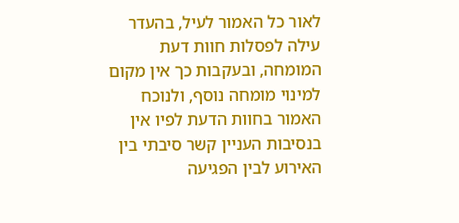לאור כל האמור לעיל, בהעדר עילה לפסלות חוות דעת המומחה, ובעקבות כך אין מקום למינוי מומחה נוסף, ולנוכח האמור בחוות הדעת לפיו אין בנסיבות העניין קשר סיבתי בין האירוע לבין הפגיעה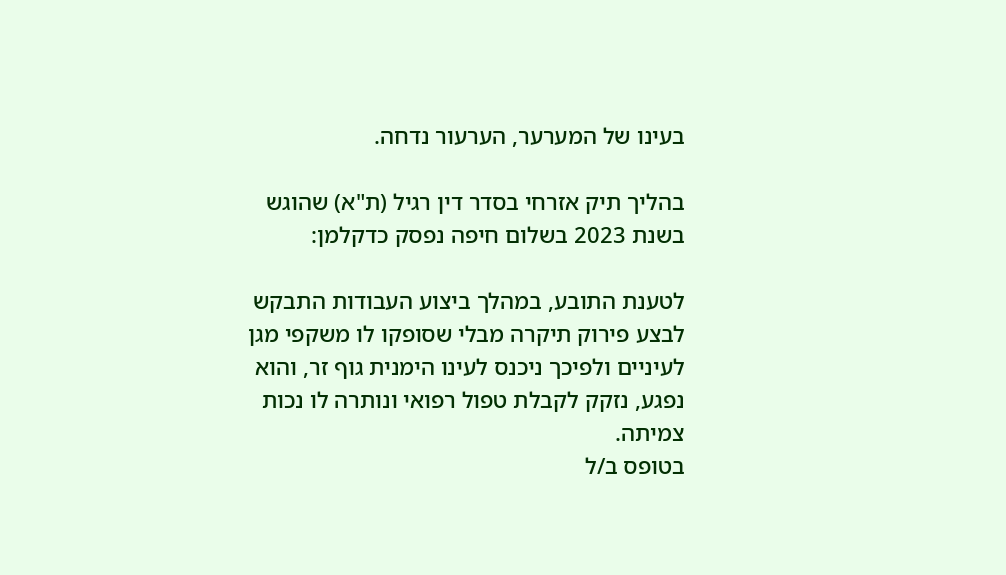בעינו של המערער, הערעור נדחה.

בהליך תיק אזרחי בסדר דין רגיל (ת"א) שהוגש בשנת 2023 בשלום חיפה נפסק כדקלמן:

לטענת התובע, במהלך ביצוע העבודות התבקש לבצע פירוק תיקרה מבלי שסופקו לו משקפי מגן לעיניים ולפיכך ניכנס לעינו הימנית גוף זר, והוא נפגע, נזקק לקבלת טפול רפואי ונותרה לו נכות צמיתה.
בטופס ב/ל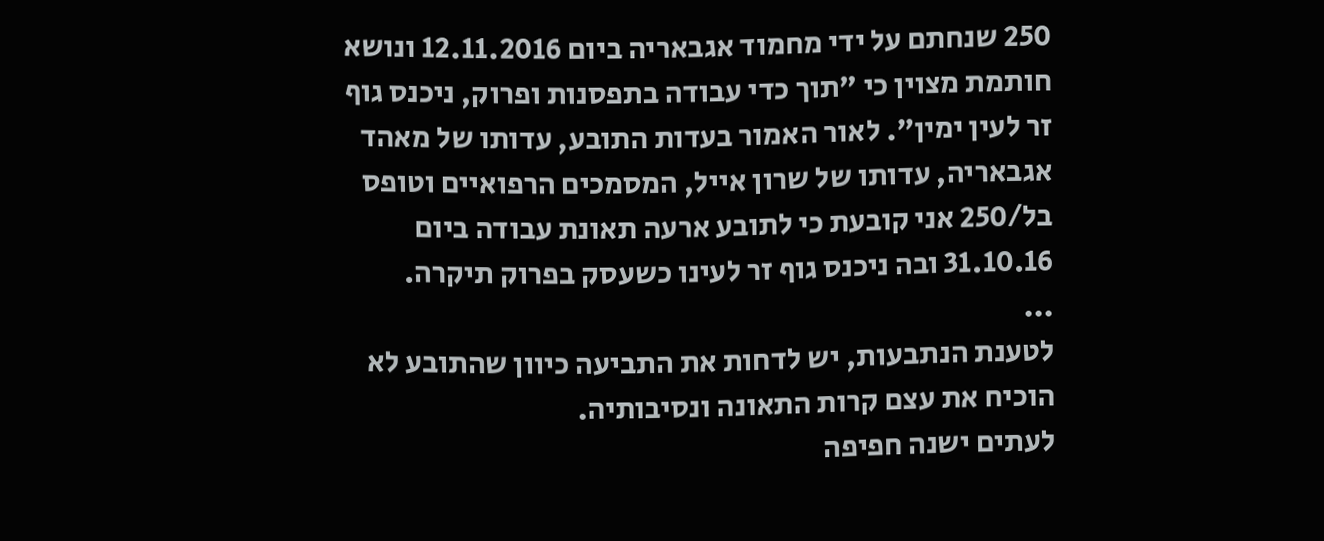250 שנחתם על ידי מחמוד אגבאריה ביום 12.11.2016 ונושא חותמת מצוין כי "תוך כדי עבודה בתפסנות ופרוק, ניכנס גוף זר לעין ימין". לאור האמור בעדות התובע, עדותו של מאהד אגבאריה, עדותו של שרון אייל, המסמכים הרפואיים וטופס בל/250 אני קובעת כי לתובע ארעה תאונת עבודה ביום 31.10.16 ובה ניכנס גוף זר לעינו כשעסק בפרוק תיקרה.
...
לטענת הנתבעות, יש לדחות את התביעה כיוון שהתובע לא הוכיח את עצם קרות התאונה ונסיבותיה.
לעתים ישנה חפיפה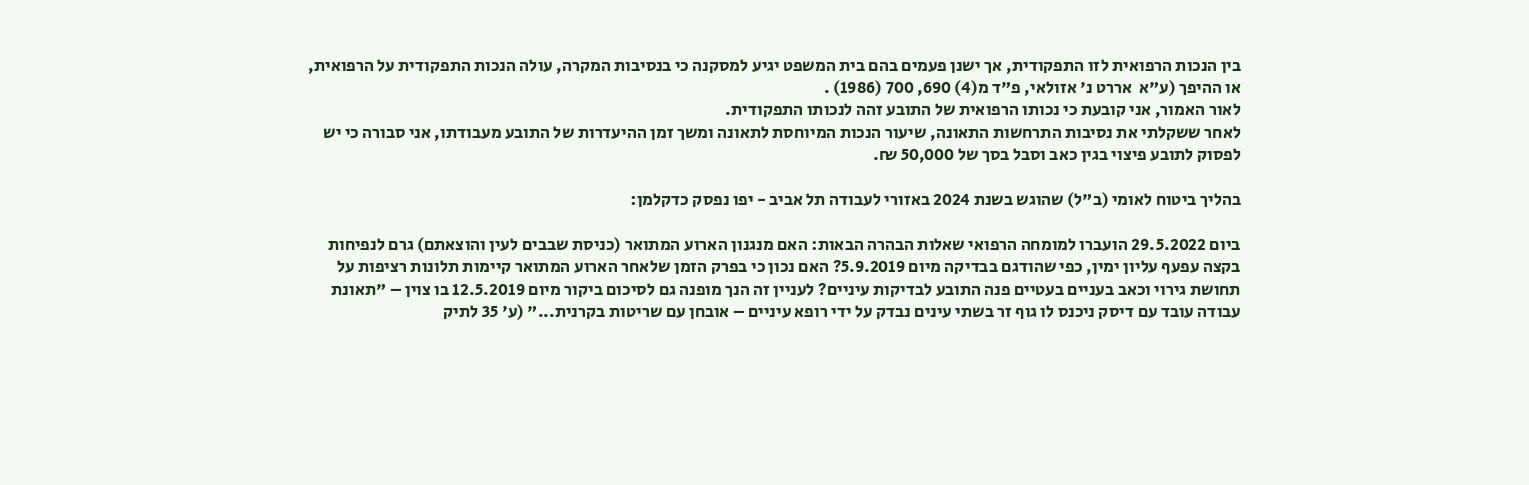בין הנכות הרפואית לזו התפקודית, אך ישנן פעמים בהם בית המשפט יגיע למסקנה כי בנסיבות המקרה, עולה הנכות התפקודית על הרפואית, או ההיפך (ע"א  אררט נ' אזולאי, פ"ד מ(4) 690, 700 (1986) .
לאור האמור, אני קובעת כי נכותו הרפואית של התובע זהה לנכותו התפקודית.
לאחר ששקלתי את נסיבות התרחשות התאונה, שיעור הנכות המיוחסת לתאונה ומשך זמן ההיעדרות של התובע מעבודתו, אני סבורה כי יש לפסוק לתובע פיצוי בגין כאב וסבל בסך של 50,000 ₪.

בהליך ביטוח לאומי (ב"ל) שהוגש בשנת 2024 באזורי לעבודה תל אביב - יפו נפסק כדקלמן:

ביום 29.5.2022 הועברו למומחה הרפואי שאלות הבהרה הבאות: האם מנגנון הארוע המתואר (כניסת שבבים לעין והוצאתם) גרם לנפיחות בקצה עפעף עליון ימין, כפי שהודגם בבדיקה מיום 5.9.2019? האם נכון כי בפרק הזמן שלאחר הארוע המתואר קיימות תלונות רציפות על תחושת גירוי וכאב בעניים בעטיים פנה התובע לבדיקות עיניים? לעניין זה הנך מופנה גם לסיכום ביקור מיום 12.5.2019 בו צוין – "תאונת עבודה עובד עם דיסק ניכנס לו גוף זר בשתי עינים נבדק על ידי רופא עיניים – אובחן עם שריטות בקרנית..." (ע' 35 לתיק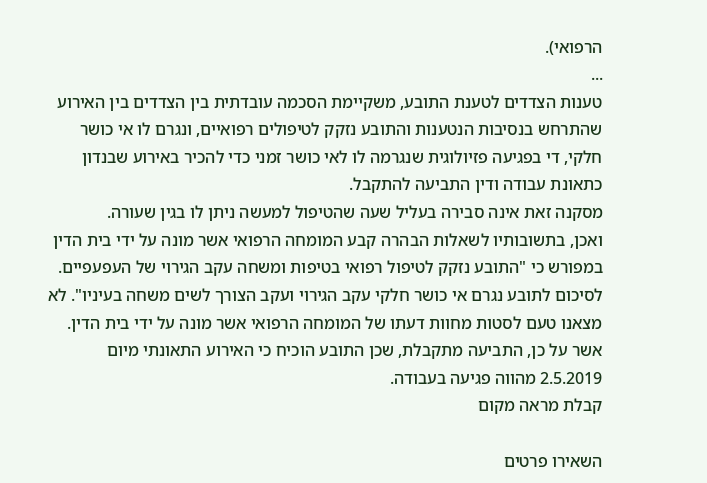הרפואי).
...
טענות הצדדים לטענת התובע, משקיימת הסכמה עובדתית בין הצדדים בין האירוע שהתרחש בנסיבות הנטענות והתובע נזקק לטיפולים רפואיים, ונגרם לו אי כושר חלקי, די בפגיעה פזיולוגית שנגרמה לו לאי כושר זמני כדי להכיר באירוע שבנדון כתאונת עבודה ודין התביעה להתקבל.
מסקנה זאת אינה סבירה בעליל שעה שהטיפול למעשה ניתן לו בגין שעורה.
ואכן, בתשובותיו לשאלות הבהרה קבע המומחה הרפואי אשר מונה על ידי בית הדין במפורש כי "התובע נזקק לטיפול רפואי בטיפות ומשחה עקב הגירוי של העפעפיים. לסיכום לתובע נגרם אי כושר חלקי עקב הגירוי ועקב הצורך לשים משחה בעיניו". לא מצאנו טעם לסטות מחוות דעתו של המומחה הרפואי אשר מונה על ידי בית הדין.
אשר על כן, התביעה מתקבלת, שכן התובע הוכיח כי האירוע התאונתי מיום 2.5.2019 מהווה פגיעה בעבודה.
קבלת מראה מקום

השאירו פרטים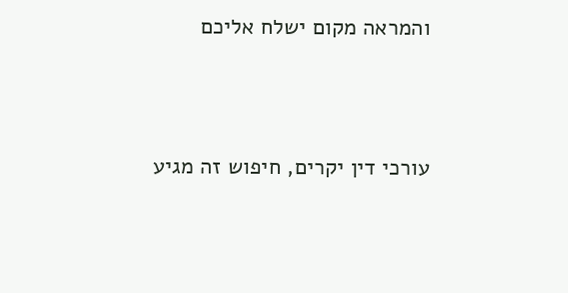והמראה מקום ישלח אליכם



עורכי דין יקרים, חיפוש זה מגיע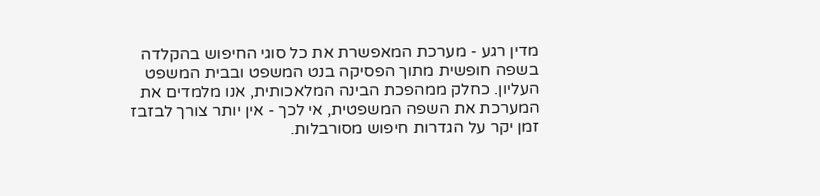מדין רגע - מערכת המאפשרת את כל סוגי החיפוש בהקלדה בשפה חופשית מתוך הפסיקה בנט המשפט ובבית המשפט העליון. כחלק ממהפכת הבינה המלאכותית, אנו מלמדים את המערכת את השפה המשפטית, אי לכך - אין יותר צורך לבזבז זמן יקר על הגדרות חיפוש מסורבלות.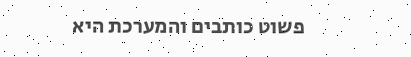פשוט כותבים והמערכת היא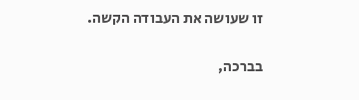זו שעושה את העבודה הקשה.

בברכה,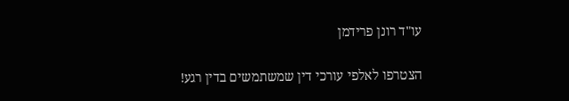עו"ד רונן פרידמן

הצטרפו לאלפי עורכי דין שמשתמשים בדין רגע!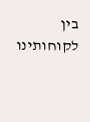בין לקוחותינו